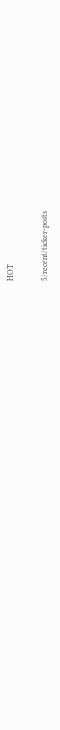HOT

5/recent/ticker-posts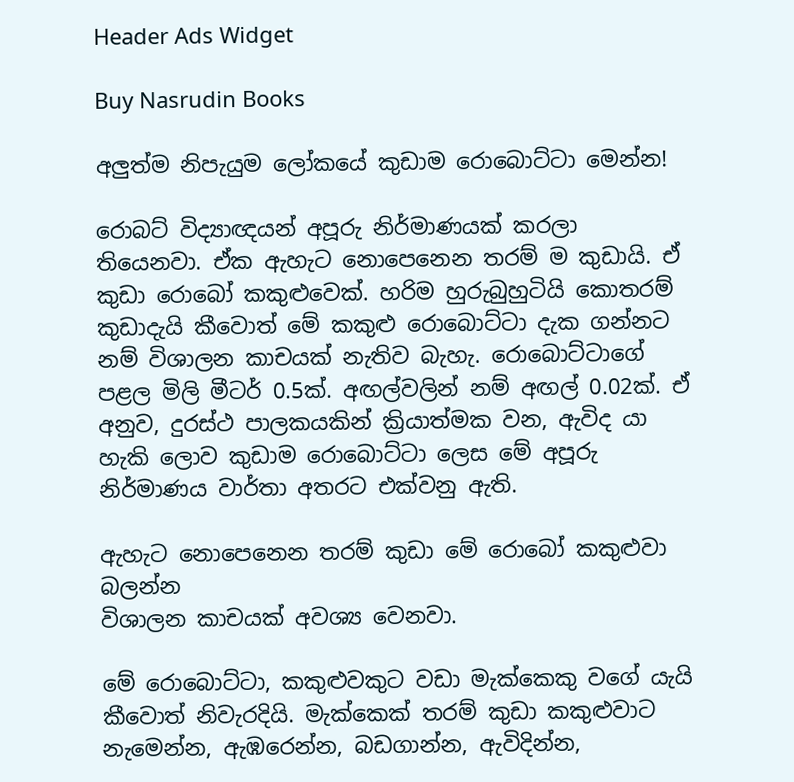Header Ads Widget

Buy Nasrudin Books

අලුත්ම නිපැයුම ලෝකයේ කුඩාම රොබොට්ටා මෙන්න!

රොබට් විද්‍යාඥයන් අපූරු නිර්මාණයක් කරලා තියෙනවා. ඒක ඇහැට නොපෙනෙන තරම් ම කුඩායි. ඒ කුඩා රොබෝ කකුළුවෙක්. හරිම හුරුබුහුටියි කොතරම් කුඩාදැයි කීවොත් මේ කකුළු රොබොට්ටා දැක ගන්නට නම් විශාලන කාචයක් නැතිව බැහැ. රොබොට්ටාගේ පළල මිලි මීටර් 0.5ක්. අඟල්වලින් නම් අඟල් 0.02ක්. ඒ අනුව, දුරස්ථ පාලකයකින් ක්‍රියාත්මක වන, ඇවිද යා හැකි ලොව කුඩාම රොබොට්ටා ලෙස මේ අපූරු නිර්මාණය වාර්තා අතරට එක්වනු ඇති.

ඇහැට නොපෙනෙන තරම් කුඩා මේ රොබෝ කකුළුවා බලන්න
විශාලන කාචයක් අවශ්‍ය වෙනවා.

මේ රොබොට්ටා, කකුළුවකුට වඩා මැක්කෙකු වගේ යැයි කීවොත් නිවැරදියි. මැක්කෙක් තරම් කුඩා කකුළුවාට නැමෙන්න, ඇඹරෙන්න, බඩගාන්න, ඇවිදින්න,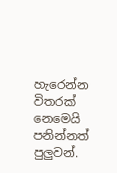හැරෙන්න විතරක් නෙමෙයි පනින්නත් පුලුවන්.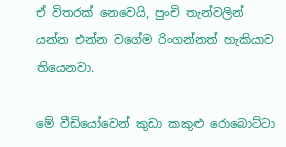ඒ විතරක් නෙවෙයි, පුංචි තැන්වලින් යන්න එන්න වගේම රිංගන්නත් හැකියාව තියෙනවා.

මේ වීඩියෝවෙන් කුඩා කකුළු රොබොට්ටා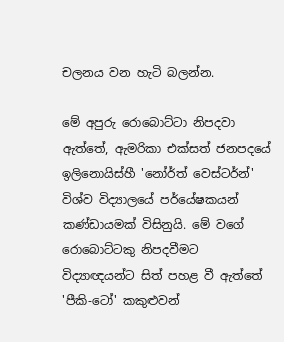චලනය වන හැටි බලන්න.

මේ අපුරු රොබොට්ටා නිපදවා ඇත්තේ, ඇමරිකා එක්සත් ජනපදයේ ඉලිනොයිස්හී 'නෝර්ත් වෙස්ටර්න්' විශ්ව විද්‍යාලයේ පර්යේෂකයන් කණ්ඩායමක් විසිනුයි. මේ වගේ රොබොට්ටකු නිපදවීමට විද්‍යාඥයන්ට සිත් පහළ වී ඇත්තේ 'පීකි-ටෝ' කකුළුවන්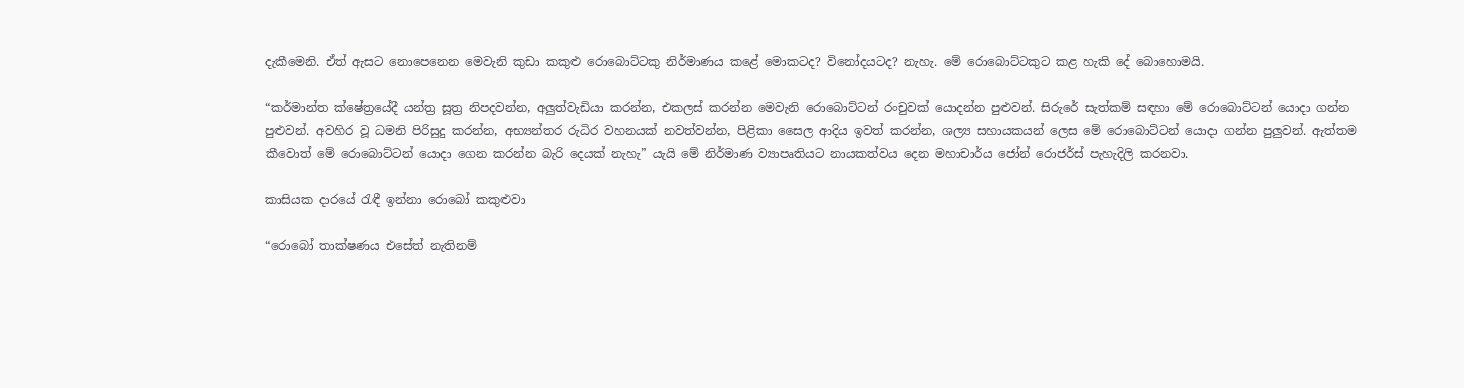දැකීමෙනි. ඒත් ඇසට නොපෙනෙන මෙවැනි කුඩා කකුළු රොබොට්ටකු නිර්මාණය කළේ මොකටද? විනෝදයටද? නැහැ. මේ රොබොට්ටකුට කළ හැකි දේ බොහොමයි.

“කර්මාන්ත ක්ෂේත්‍රයේදී යන්ත්‍ර සූත්‍ර නිපදවන්න, අලුත්වැඩියා කරන්න, එකලස් කරන්න මෙවැනි රොබොට්ටන් රංචුවක් යොදන්න පුළුවන්. සිරුරේ සැත්කම් සඳහා ‌මේ රොබොට්ටන් යොදා ගන්න පුළුවන්. අවහිර වූ ධමනි පිරිසුදු කරන්න, අභ්‍යන්තර රුධිර වහනයක් නවත්වන්න, පිළිකා සෛල ආදිය ඉවත් කරන්න, ශල්‍ය සහායකයන් ලෙස මේ රොබොට්ටන් යොදා ගන්න පුලුවන්. ඇත්තම කීවොත් මේ රොබොට්ටන් යොදා ගෙන කරන්න බැරි දෙයක් නැහැ” යැයි මේ නිර්මාණ ව්‍යාපෘතියට නායකත්වය දෙන මහාචාර්ය ජෝන් රොජර්ස් පැහැදිලි කරනවා.

කාසියක දාරයේ රැඳී ඉන්නා රොබෝ කකුළුවා

“රොබෝ තාක්ෂණය එසේත් නැතිනම්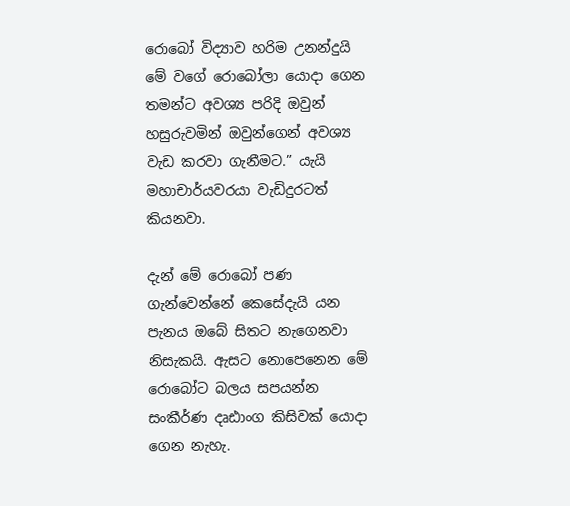රොබෝ විද්‍යාව හරිම උනන්දුයි මේ වගේ රොබෝලා යොදා ගෙන තමන්ට අවශ්‍ය පරිදි ඔවුන් හසුරුවමින් ඔවුන්ගෙන් අවශ්‍ය වැඩ කරවා ගැනීමට.” යැයි මහාචාර්යවරයා වැඩිදුරටත් කියනවා.

දැන් මේ රොබෝ පණ ගැන්වෙන්නේ කෙසේදැයි යන පැනය ඔබේ සිතට නැගෙනවා නිසැකයි. ඇසට නොපෙනෙන මේ රොබෝට බලය සපයන්න සංකීර්ණ දෘඪාංග කිසිවක් යොදා ගෙන නැහැ.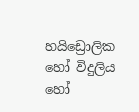හයිඩ්‍රොලික හෝ විදුලිය හෝ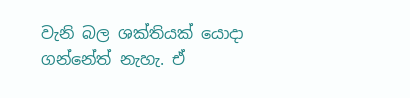වැනි බල ශක්තියක් යොදා ගන්නේත් නැහැ. ඒ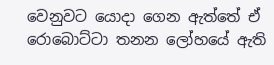වෙනුවට යොදා ගෙන ඇත්තේ ඒ රොබොට්ටා තනන ලෝහයේ ඇති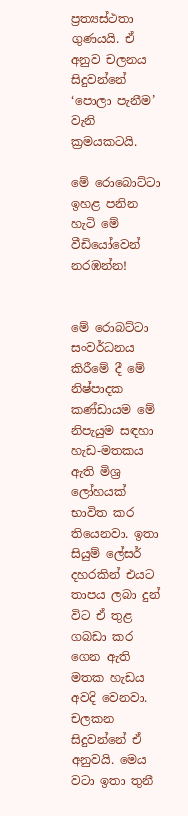ප්‍රත්‍යස්ථතා ගුණයයි. ඒ අනුව චලනය සිදුවන්නේ ‘පොලා පැනීම’ වැනි ක්‍රමයකටයි.

මේ රොබොට්ටා ඉහළ පනින හැටි මේ වීඩියෝවෙන් නරඹන්න!


මේ රොබට්ටා සංවර්ධනය කිරීමේ දී මේ නිෂ්පාදක කණ්ඩායම මේ නිපැයුම සඳහා හැඩ-මතකය ඇති මිශ්‍ර ලෝහයක් භාවිත කර තියෙනවා. ඉතා සියුම් ලේසර් දහරකින් එයට තාපය ලබා දුන් විට ඒ තුළ ගබඩා කර ගෙන ඇති මතක හැඩය අවදි වෙනවා. චලකන සිදුවන්නේ ඒ අනුවයි. මෙය වටා ඉතා තුනී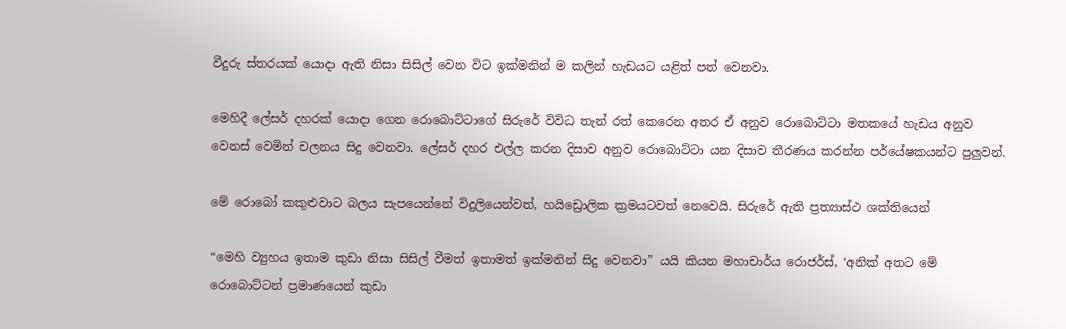වීදුරු ස්තරයක් යොදා ඇති නිසා සිසිල් වෙන විට ඉක්මනින් ම කලින් හැඩයට යළිත් පත් වෙනවා.

මෙහිදී ලේසර් දහරක් යොදා ගෙන රොබොට්ටාගේ සිරුරේ විවිධ තැන් රත් කෙරෙන අතර ඒ අනුව රොබොට්ටා මතකයේ හැඩය අනුව වෙනස් වෙමින් චලනය සිදු වෙනවා. ලේසර් දහර එල්ල කරන දිසාව අනුව රොබොට්ටා යන දිසාව තීරණය කරන්න පර්යේෂකයන්ට පුලුවන්.

මේ රොබෝ කකුළුවාට බලය සැපයෙන්නේ විදුලියෙන්වත්, හයිඩ්‍රොලික ක්‍රමයටවත් නෙවෙයි. සිරුරේ ඇති ප්‍රත්‍යාස්ථ ශක්තියෙන්

“මෙහි ව්‍යුහය ඉතාම කුඩා නිසා සිසිල් වීමත් ඉතාමත් ඉක්මනින් සිදු වෙනවා” යයි කියන මහාචාර්ය රොජර්ස්, ‘අනික් අතට මේ රොබොට්ටන් ප්‍රමාණයෙන් කුඩා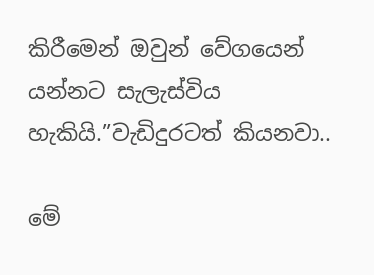කිරීමෙන් ඔවුන් වේගයෙන් යන්නට සැලැස්විය හැකියි.”වැඩිදුරටත් කියනවා..

මේ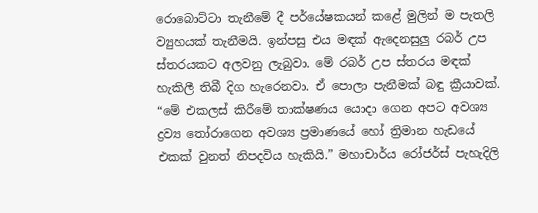රොබොට්ටා තැනීමේ දී පර්යේෂකයන් කළේ මුලින් ම පැතලි ව්‍යුහයක් තැනීමයි. ඉන්පසු එය මඳක් ඇදෙනසුලු රබර් උප ස්තරයකට අලවනු ලැබුවා. මේ රබර් උප ස්තරය මඳක් හැකිලී තිබී දිග හැරෙනවා. ඒ පොලා පැනීමක් බඳු ක්‍රීයාවක්. “මේ එකලස් කිරීමේ තාක්ෂණය යොදා ගෙන අපට අවශ්‍ය ද්‍රව්‍ය තෝරාගෙන අවශ්‍ය ප්‍රමාණයේ හෝ ත්‍රිමාන හැඩයේ එකක් වුනත් නිපදවිය හැකියි.” මහාචාර්ය රෝජර්ස් පැහැදිලි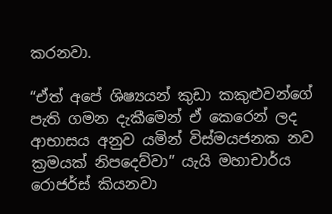කරනවා.

“ඒත් අපේ ශිෂ්‍යයන් කුඩා කකුළුවන්ගේ පැති ගමන දැකීමෙන් ඒ කෙරෙන් ලද ආභාසය අනුව යමින් විස්මයජනක නව ක්‍රමයක් නිපදෙව්වා” යැයි මහාචාර්ය රොජර්ස් කියනවා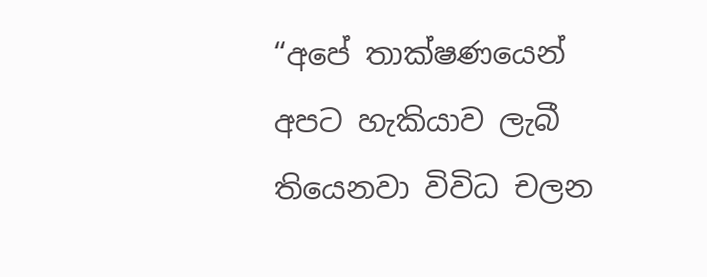“අපේ තාක්ෂණයෙන් අපට හැකියාව ලැබී තියෙනවා විවිධ චලන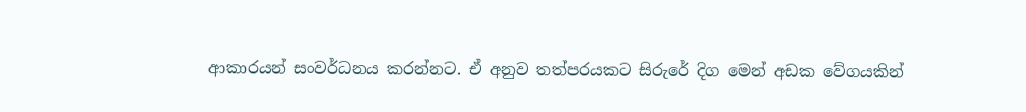ආකාරයන් සංවර්ධනය කරන්නට. ඒ අනුව තත්පරයකට සිරුරේ දිග මෙන් අඩක වේගයකින්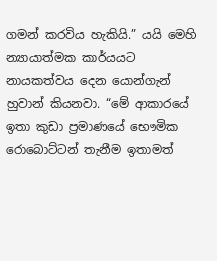ගමන් කරවිය හැකියි.” යයි මෙහි න්‍යායාත්මක කාර්යයට නායකත්වය දෙන යොන්ගැන් හුවාන් කියනවා. “මේ ආකාරයේ ඉතා කුඩා ප්‍රමාණයේ භෞමික රොබොට්ටන් තැනීම ඉතාමත්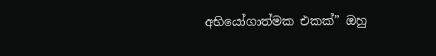අභියෝගාත්මක එකක්” ඔහු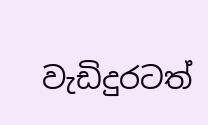වැඩිදුරටත්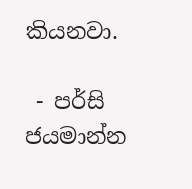කියනවා.

 - පර්සි ජයමාන්න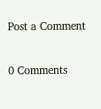Post a Comment

0 Comments